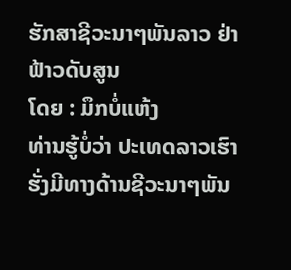ຮັກສາຊີວະນາໆພັນລາວ ຢ່າຟ້າວດັບສູນ
ໂດຍ : ມຶກບໍ່ແຫ້ງ
ທ່ານຮູ້ບໍ່ວ່າ ປະເທດລາວເຮົາຮັ່ງມີທາງດ້ານຊີວະນາໆພັນ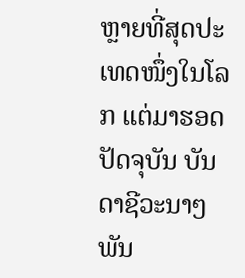ຫຼາຍທີ່ສຸດປະເທດໜຶ່ງໃນໂລກ ແຕ່ມາຮອດປັດຈຸບັນ ບັນດາຊີວະນາໆພັນ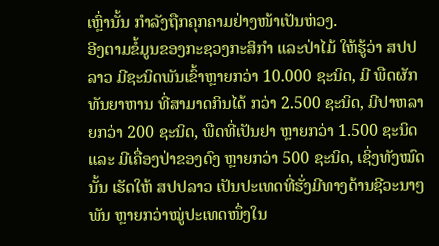ເຫຼົ່ານັ້ນ ກຳລັງຖືກຄຸກຄາມຢ່າງໜ້າເປັນຫ່ວງ.
ອີງຕາມຂໍ້ມູນຂອງກະຊວງກະສິກຳ ແລະປ່າໄມ້ ໃຫ້ຮູ້ວ່າ ສປປລາວ ມີຊະນິດພັນເຂົ້າຫຼາຍກວ່າ 10.000 ຊະນິດ, ມີ ພືດຜັກທັນຍາຫານ ທີ່ສາມາດກິນໄດ້ ກວ່າ 2.500 ຊະນິດ, ມີປາຫລາຍກວ່າ 200 ຊະນິດ, ພືດທີ່ເປັນຢາ ຫຼາຍກວ່າ 1.500 ຊະນິດ ແລະ ມີເຄື່ອງປ່າຂອງດົງ ຫຼາຍກວ່າ 500 ຊະນິດ, ເຊິ່ງທັງໝົດນັ້ນ ເຮັດໃຫ້ ສປປລາວ ເປັນປະເທດທີ່ຮັ່ງມີທາງດ້ານຊີວະນາໆພັນ ຫຼາຍກວ່າໝູ່ປະເທດໜຶ່ງໃນ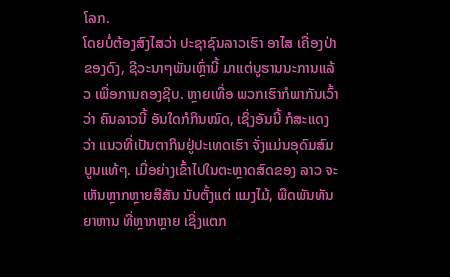ໂລກ.
ໂດຍບໍ່ຕ້ອງສົງໄສວ່າ ປະຊາຊົນລາວເຮົາ ອາໄສ ເຄື່ອງປ່າຂອງດົງ, ຊີວະນາໆພັນເຫຼົ່ານີ້ ມາແຕ່ບູຮານນະການແລ້ວ ເພື່ອການຄອງຊີບ. ຫຼາຍເທື່ອ ພວກເຮົາກໍພາກັນເວົ້າວ່າ ຄົນລາວນີ້ ອັນໃດກໍກິນໝົດ, ເຊິ່ງອັນນີ້ ກໍສະແດງວ່າ ແນວທີ່ເປັນຕາກິນຢູ່ປະເທດເຮົາ ຈັ່ງແມ່ນອຸດົມສົມບູນແທ້ໆ. ເມື່ອຍ່າງເຂົ້າໄປໃນຕະຫຼາດສົດຂອງ ລາວ ຈະເຫັນຫຼາກຫຼາຍສີສັນ ນັບຕັ້ງແຕ່ ແມງໄມ້, ພືດພັນທັນຍາຫານ ທີ່ຫຼາກຫຼາຍ ເຊິ່ງແຕກ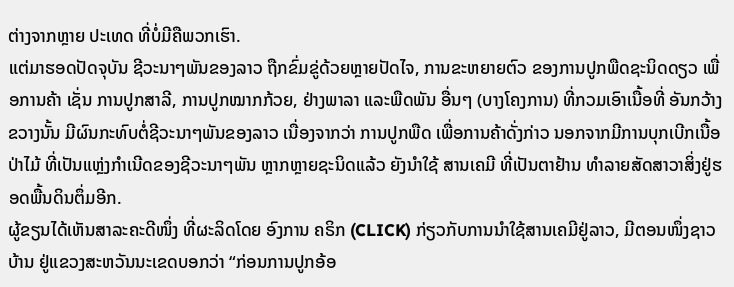ຕ່າງຈາກຫຼາຍ ປະເທດ ທີ່ບໍ່ມີຄືພວກເຮົາ.
ແຕ່ມາຮອດປັດຈຸບັນ ຊີວະນາໆພັນຂອງລາວ ຖືກຂົ່ມຂູ່ດ້ວຍຫຼາຍປັດໄຈ, ການຂະຫຍາຍຕົວ ຂອງການປູກພືດຊະນິດດຽວ ເພື່ອການຄ້າ ເຊັ່ນ ການປູກສາລີ, ການປູກໝາກກ້ວຍ, ຢ່າງພາລາ ແລະພືດພັນ ອື່ນໆ (ບາງໂຄງການ) ທີ່ກວມເອົາເນື້ອທີ່ ອັນກວ້າງຂວາງນັ້ນ ມີຜົນກະທົບຕໍ່ຊີວະນາໆພັນຂອງລາວ ເນື່ອງຈາກວ່າ ການປູກພືດ ເພື່ອການຄ້າດັ່ງກ່າວ ນອກຈາກມີການບຸກເບີກເນື້ອປ່າໄມ້ ທີ່ເປັນແຫຼ່ງກຳເນີດຂອງຊີວະນາໆພັນ ຫຼາກຫຼາຍຊະນິດແລ້ວ ຍັງນຳໃຊ້ ສານເຄມີ ທີ່ເປັນຕາຢ້ານ ທຳລາຍສັດສາວາສິ່ງຢູ່ຮອດພື້ນດິນຕຶ່ມອີກ.
ຜູ້ຂຽນໄດ້ເຫັນສາລະຄະດີໜຶ່ງ ທີ່ຜະລິດໂດຍ ອົງການ ຄຣິກ (CLICK) ກ່ຽວກັບການນຳໃຊ້ສານເຄມີຢູ່ລາວ, ມີຕອນໜຶ່ງຊາວບ້ານ ຢູ່ແຂວງສະຫວັນນະເຂດບອກວ່າ “ກ່ອນການປູກອ້ອ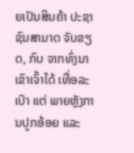ຍເປັນສິນຄ້າ ປະຊາຊົນສາມາດ ຈັບຂຽດ, ກົບ ຈາກທົ່ງນາເຂົາເຈົ້າໄດ້ ເທື່ອລະເປົາ ແຕ່ ພາຍຫຼັງການປູກອ້ອຍ ແລະ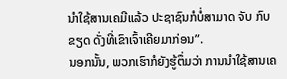ນຳໃຊ້ສານເຄມີແລ້ວ ປະຊາຊົນກໍບໍ່ສາມາດ ຈັບ ກົບຂຽດ ດັ່ງທີ່ເຂົາເຈົ້າເຄີຍມາກ່ອນ”.
ນອກນັ້ນ, ພວກເຮົາກໍຍັງຮູ້ຕຶ່ມວ່າ ການນຳໃຊ້ສານເຄ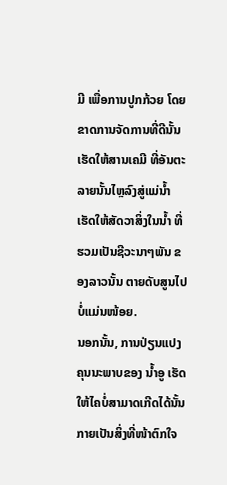ມີ ເພື່ອການປູກກ້ວຍ ໂດຍຂາດການຈັດການທີ່ດີນັ້ນ ເຮັດໃຫ້ສານເຄມີ ທີ່ອັນຕະລາຍນັ້ນໄຫຼລົງສູ່ແມ່ນໍ້າ ເຮັດໃຫ້ສັດວາສິ່ງໃນນໍ້າ ທີ່ຮວມເປັນຊີວະນາໆພັນ ຂອງລາວນັ້ນ ຕາຍດັບສູນໄປບໍ່ແມ່ນໜ້ອຍ.
ນອກນັ້ນ, ການປ່ຽນແປງຄຸນນະພາບຂອງ ນໍ້າອູ ເຮັດໃຫ້ໄຄບໍ່ສາມາດເກີດໄດ້ນັ້ນ ກາຍເປັນສິ່ງທີ່ໜ້າຕົກໃຈ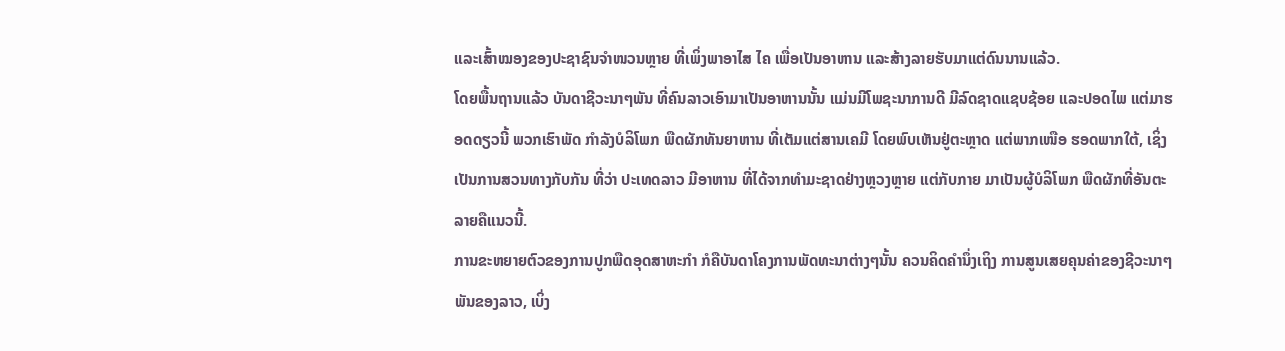ແລະເສົ້າໝອງຂອງປະຊາຊົນຈຳໜວນຫຼາຍ ທີ່ເພິ່ງພາອາໄສ ໄຄ ເພື່ອເປັນອາຫານ ແລະສ້າງລາຍຮັບມາແຕ່ດົນນານແລ້ວ.
ໂດຍພື້ນຖານແລ້ວ ບັນດາຊີວະນາໆພັນ ທີ່ຄົນລາວເອົາມາເປັນອາຫານນັ້ນ ແມ່ນມີໂພຊະນາການດີ ມີລົດຊາດແຊບຊ້ອຍ ແລະປອດໄພ ແຕ່ມາຮອດດຽວນີ້ ພວກເຮົາພັດ ກຳລັງບໍລິໂພກ ພືດຜັກທັນຍາຫານ ທີ່ເຕັມແຕ່ສານເຄມີ ໂດຍພົບເຫັນຢູ່ຕະຫຼາດ ແຕ່ພາກເໜືອ ຮອດພາກໃຕ້, ເຊິ່ງເປັນການສວນທາງກັບກັນ ທີ່ວ່າ ປະເທດລາວ ມີອາຫານ ທີ່ໄດ້ຈາກທຳມະຊາດຢ່າງຫຼວງຫຼາຍ ແຕ່ກັບກາຍ ມາເປັນຜູ້ບໍລິໂພກ ພືດຜັກທີ່ອັນຕະລາຍຄືແນວນີ້.
ການຂະຫຍາຍຕົວຂອງການປູກພືດອຸດສາຫະກຳ ກໍຄືບັນດາໂຄງການພັດທະນາຕ່າງໆນັ້ນ ຄວນຄິດຄຳນຶ່ງເຖິງ ການສູນເສຍຄຸນຄ່າຂອງຊີວະນາໆພັນຂອງລາວ, ເບິ່ງ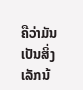ຄືວ່າມັນເປັນສິ່ງເລັກນ້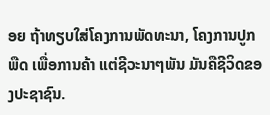ອຍ ຖ້າທຽບໃສ່ໂຄງການພັດທະນາ, ໂຄງການປູກພືດ ເພື່ອການຄ້າ ແຕ່ຊີວະນາໆພັນ ມັນຄືຊີວິດຂອງປະຊາຊົນ.